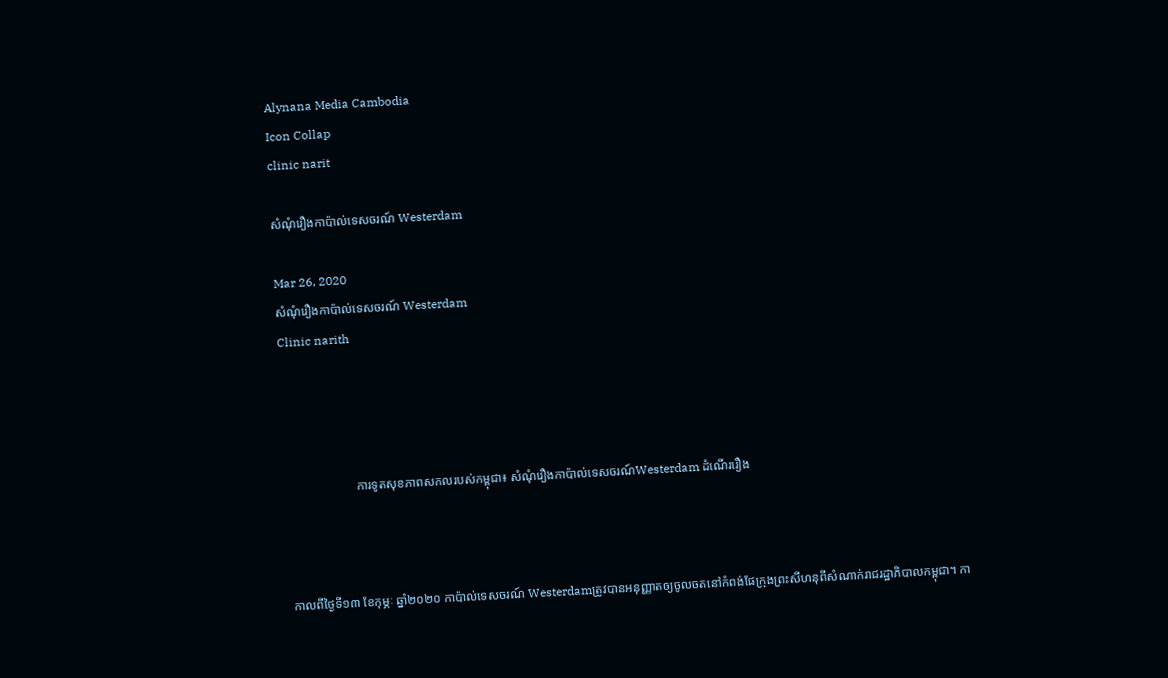Alynana Media Cambodia
Icon Collap
clinic narit

សំណុំរឿងកាប៉ាល់ទេសចរណ៍ Westerdam

Mar 26, 2020
សំណុំរឿងកាប៉ាល់ទេសចរណ៍ Westerdam
Clinic narith




                       ការទូតសុខភាពសកលរបស់កម្ពុជា៖ សំណុំរឿងកាប៉ាល់ទេសចរណ៍Westerdam ដំណើររឿង



 កាលពីថ្ងៃទី១៣ ខែកុម្ភៈ ឆ្នាំ២០២០ កាប៉ាល់ទេសចរណ៍ Westerdamត្រូវបានអនុញ្ញាតឲ្យចូលចតនៅកំពង់ផែក្រុងព្រះសីហនុពីសំណាក់រាជរដ្ឋាភិបាលកម្ពុជា។ កា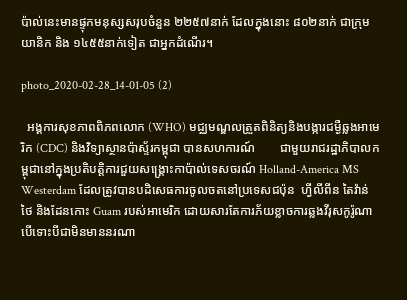ប៉ាល់នេះមានផ្ទុកមនុស្សសរុបចំនួន ២២៥៧នាក់ ដែលក្នុងនោះ ៨០២នាក់ ជាក្រុមយានិក និង ១៤៥៥នាក់ទៀត ជាអ្នកដំណើរ។

photo_2020-02-28_14-01-05 (2)

  អង្គការសុខភាពពិភពលោក (WHO) មជ្ឈមណ្ឌលត្រួតពិនិត្យនិងបង្ការជម្ងឺឆ្លងអាមេរិក (CDC) និងវិទ្យាស្ថានប៉ាស្ទ័រកម្ពុជា បានសហការណ៍        ជាមួយរាជរដ្ឋាភិបាលកម្ពុជានៅក្នុងប្រតិបត្តិការជួយសង្គ្រោះកាប៉ាល់ទេសចរណ៍ Holland-America MS Westerdam ដែលត្រូវបានបដិសេធការចូលចតនៅប្រទេសជប៉ុន  ហ្វីលីពីន តៃវ៉ាន់ ថៃ និងដែនកោះ Guam របស់អាមេរិក ដោយសារតែការភ័យខ្លាចការឆ្លងវីរុសកូរ៉ូណា បើទោះបីជាមិនមាននរណា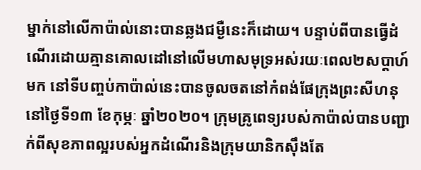ម្នាក់នៅលើកាប៉ាល់នោះបានឆ្លងជម្ងឺនេះក៏ដោយ។ បន្ទាប់ពីបានធ្វើដំណើរដោយគ្មានគោលដៅនៅលើមហាសមុទ្រអស់រយៈពេល២សប្តាហ៍មក នៅទីបញ្ចប់កាប៉ាល់នេះបានចូលចតនៅកំពង់ផែក្រុងព្រះសីហនុនៅថ្ងៃទី១៣ ខែកុម្ភៈ ឆ្នាំ២០២០។ ក្រុមគ្រូពេទ្យរបស់កាប៉ាល់បានបញ្ជាក់ពីសុខភាពល្អរបស់អ្នកដំណើរនិងក្រុមយានិកស៊ឹងតែ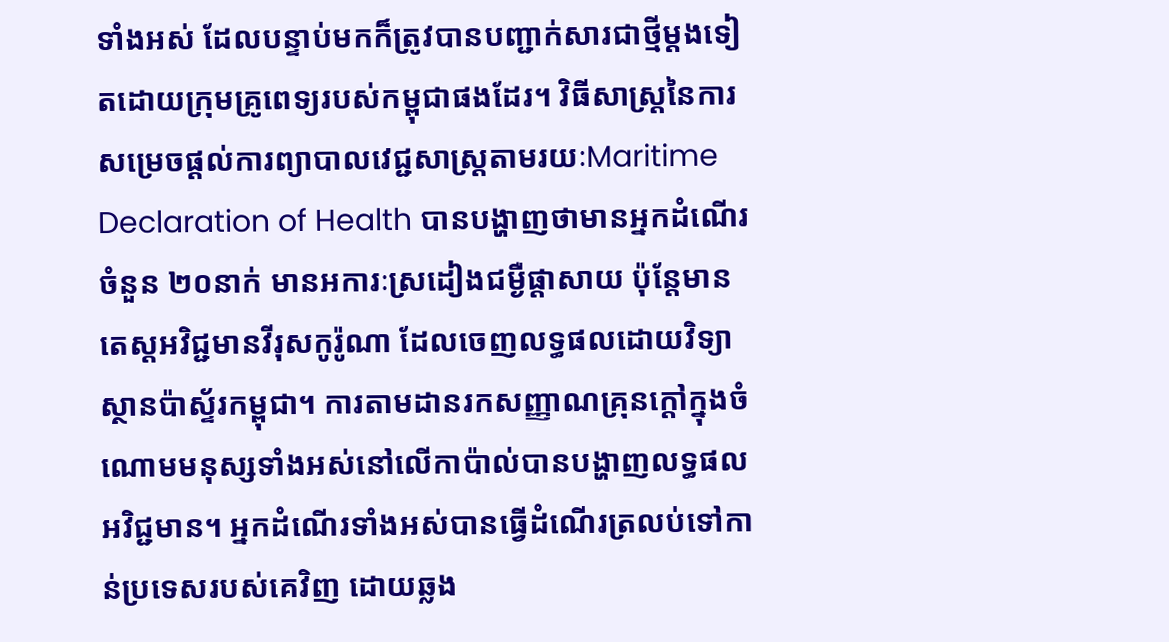ទាំងអស់ ដែលបន្ទាប់មកក៏ត្រូវបានបញ្ជាក់សារជាថ្មីម្តងទៀតដោយក្រុមគ្រូពេទ្យរបស់កម្ពុជាផងដែរ។ វិធីសាស្រ្តនៃការសម្រេចផ្តល់ការព្យាបាលវេជ្ជសាស្រ្តតាមរយៈMaritime Declaration of Health បានបង្ហាញថាមានអ្នកដំណើរចំនួន ២០នាក់ មានអការៈស្រដៀងជម្ងឺផ្តាសាយ ប៉ុន្តែមានតេស្តអវិជ្ជមានវីរុសកូរ៉ូណា ដែលចេញលទ្ធផលដោយវិទ្យាស្ថានប៉ាស្ទ័រកម្ពុជា។ ការតាមដានរកសញ្ញាណគ្រុនក្តៅក្នុងចំណោមមនុស្សទាំងអស់នៅលើកាប៉ាល់បានបង្ហាញលទ្ធផលអវិជ្ជមាន។ អ្នកដំណើរទាំងអស់បានធ្វើដំណើរត្រលប់ទៅកាន់ប្រទេសរបស់គេវិញ ដោយឆ្លង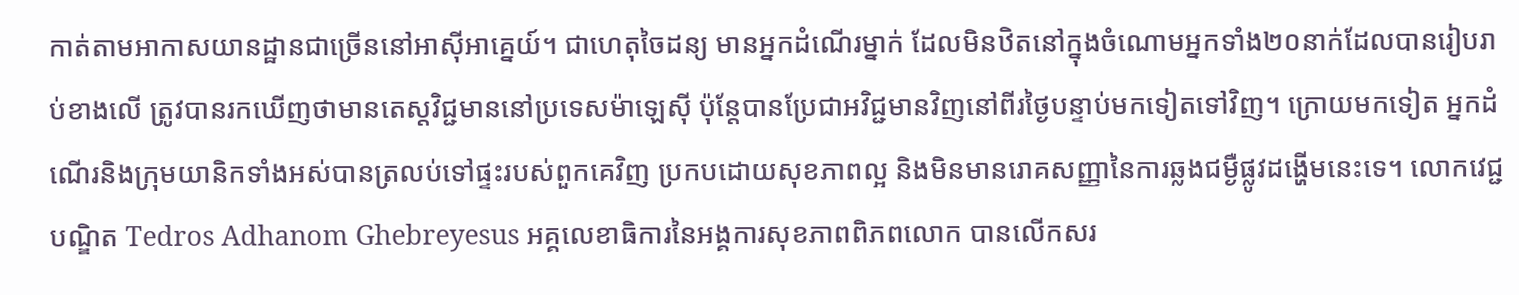កាត់តាមអាកាសយានដ្ឋានជាច្រើននៅអាស៊ីអាគ្នេយ៍។ ជាហេតុចៃដន្យ មានអ្នកដំណើរម្នាក់ ដែលមិនឋិតនៅក្នុងចំណោមអ្នកទាំង២០នាក់ដែលបានរៀបរាប់ខាងលើ ត្រូវបានរកឃើញថាមានតេស្តវិជ្ជមាននៅប្រទេសម៉ាឡេស៊ី ប៉ុន្តែបានប្រែជាអវិជ្ជមានវិញនៅពីរថ្ងៃបន្ទាប់មកទៀតទៅវិញ។ ក្រោយមកទៀត អ្នកដំណើរនិងក្រុមយានិកទាំងអស់បានត្រលប់ទៅផ្ទះរបស់ពួកគេវិញ ប្រកបដោយសុខភាពល្អ និងមិនមានរោគសញ្ញានៃការឆ្លងជម្ងឺផ្លូវដង្ហើមនេះទេ។ លោកវេជ្ជបណ្ឌិត Tedros Adhanom Ghebreyesus អគ្គលេខាធិការនៃអង្គការសុខភាពពិភពលោក បានលើកសរ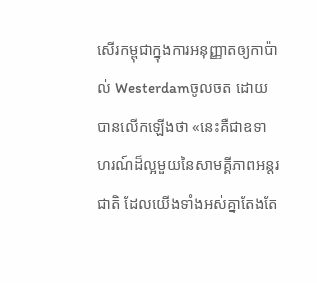សើរកម្ពុជាក្នុងការអនុញ្ញាតឲ្យកាប៉ាល់ Westerdamចូលចត ដោយបានលើកឡើងថា «នេះគឺជាឧទាហរណ៍ដ៏ល្អមួយនៃសាមគ្គីភាពអន្តរជាតិ ដែលយើងទាំងអស់គ្នាតែងតែ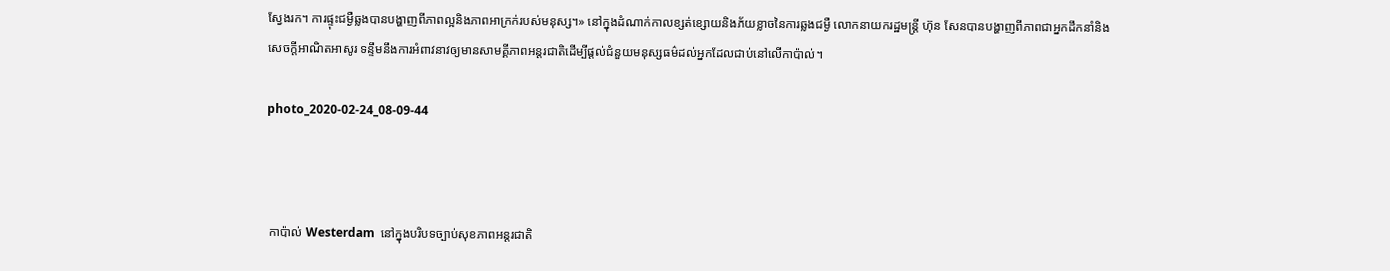ស្វែងរក។ ការផ្ទុះជម្ងឺឆ្លងបានបង្ហាញពីភាពល្អនិងភាពអាក្រក់របស់មនុស្ស។» នៅក្នុងដំណាក់កាលខ្សត់ខ្សោយនិងភ័យខ្លាចនៃការឆ្លងជម្ងឺ លោកនាយករដ្ឋមន្ត្រី ហ៊ុន សែនបានបង្ហាញពីភាពជាអ្នកដឹកនាំនិងសេចក្តីអាណិតអាសូរ ទន្ទឹមនឹងការអំពាវនាវឲ្យមានសាមគ្គីភាពអន្តរជាតិដើម្បីផ្តល់ជំនួយមនុស្សធម៌ដល់អ្នកដែលជាប់នៅលើកាប៉ាល់។

photo_2020-02-24_08-09-44



 កាប៉ាល់ Westerdam  នៅក្នុងបរិបទច្បាប់សុខភាពអន្តរជាតិ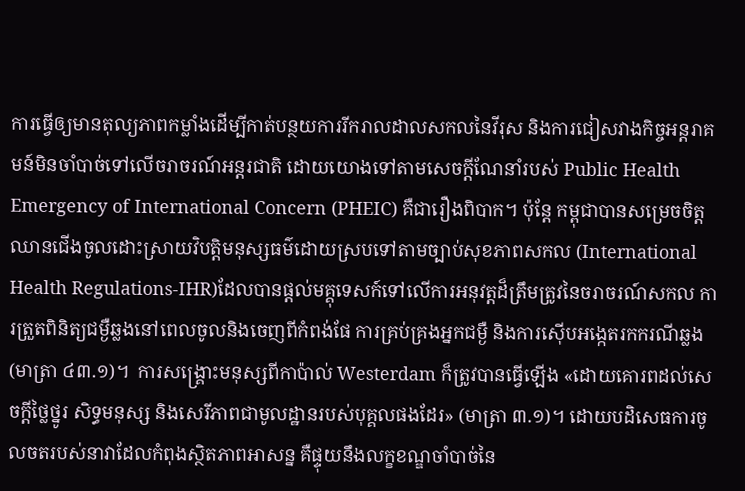ការធ្វើឲ្យមានតុល្យភាពកម្លាំងដើម្បីកាត់បន្ថយការរីករាលដាលសកលនៃវីរុស និងការជៀសវាងកិច្ចអន្តរាគមន៍មិនចាំបាច់ទៅលើចរាចរណ៍អន្តរជាតិ ដោយយោងទៅតាមសេចក្តីណែនាំរបស់ Public Health Emergency of International Concern (PHEIC) គឺជារឿងពិបាក។ ប៉ុន្តែ កម្ពុជាបានសម្រេចចិត្តឈានជើងចូលដោះស្រាយវិបត្តិមនុស្សធម៌ដោយស្របទៅតាមច្បាប់សុខភាពសកល (International Health Regulations-IHR)ដែលបានផ្តល់មគ្គុទេសក៍ទៅលើការអនុវត្តដ៏ត្រឹមត្រូវនៃចរាចរណ៍សកល ការត្រួតពិនិត្យជម្ងឺឆ្លងនៅពេលចូលនិងចេញពីកំពង់ផែ ការគ្រប់គ្រងអ្នកជម្ងឺ និងការស៊ើបអង្កេតរកករណីឆ្លង (មាត្រា ៤៣.១)។  ការសង្គ្រោះមនុស្សពីកាប៉ាល់ Westerdam ក៏ត្រូវបានធ្វើឡើង «ដោយគោរពដល់សេចក្តីថ្លៃថ្នូរ សិទ្ធមនុស្ស និងសេរីភាពជាមូលដ្ឋានរបស់បុគ្គលផងដែរ» (មាត្រា ៣.១)។ ដោយបដិសេធការចូលចតរបស់នាវាដែលកំពុងស្ថិតភាពអាសន្ន គឺផ្ទុយនឹងលក្ខខណ្ឌចាំបាច់នៃ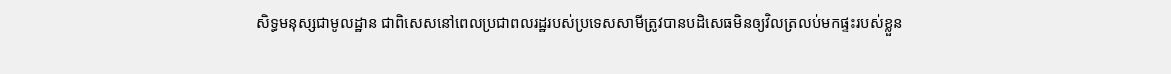សិទ្ធមនុស្សជាមូលដ្ឋាន ជាពិសេសនៅពេលប្រជាពលរដ្ឋរបស់ប្រទេសសាមីត្រូវបានបដិសេធមិនឲ្យវិលត្រលប់មកផ្ទះរបស់ខ្លួន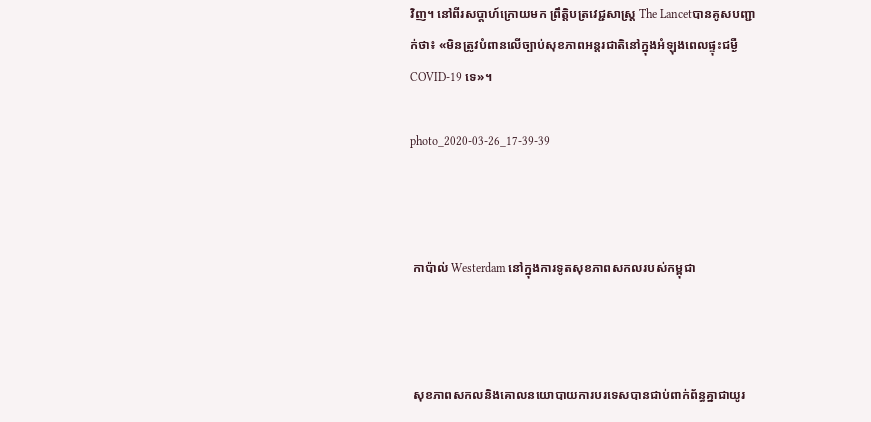វិញ។ នៅពីរសប្តាហ៍ក្រោយមក ព្រឹត្តិបត្រវេជ្ជសាស្រ្ត The Lancetបានគូសបញ្ជាក់ថា៖ «មិនត្រូវបំពានលើច្បាប់សុខភាពអន្តរជាតិនៅក្នុងអំឡុងពេលផ្ទុះជម្ងឺ COVID-19 ទេ»។

photo_2020-03-26_17-39-39



 កាប៉ាល់ Westerdam នៅក្នុងការទូតសុខភាពសកលរបស់កម្ពុជា



 សុខភាពសកលនិងគោលនយោបាយការបរទេសបានជាប់ពាក់ព័ន្ធគ្នាជាយូរ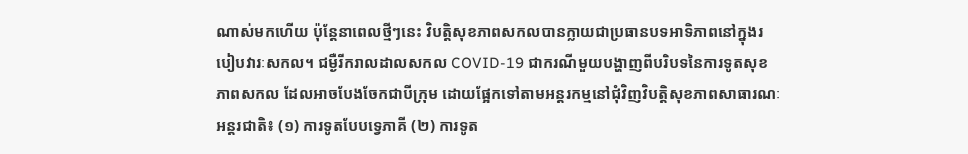ណាស់មកហើយ ប៉ុន្តែនាពេលថ្មីៗនេះ វិបត្តិសុខភាពសកលបានក្លាយជាប្រធានបទអាទិភាពនៅក្នុងរបៀបវារៈសកល។ ជម្ងឺរីករាលដាលសកល COVID-19 ជាករណីមួយបង្ហាញពីបរិបទនៃការទូតសុខភាពសកល ដែលអាចបែងចែកជាបីក្រុម ដោយផ្អែកទៅតាមអន្តរកម្មនៅជុំវិញវិបត្តិសុខភាពសាធារណៈអន្តរជាតិ៖ (១) ការទូតបែបទ្វេភាគី (២) ការទូត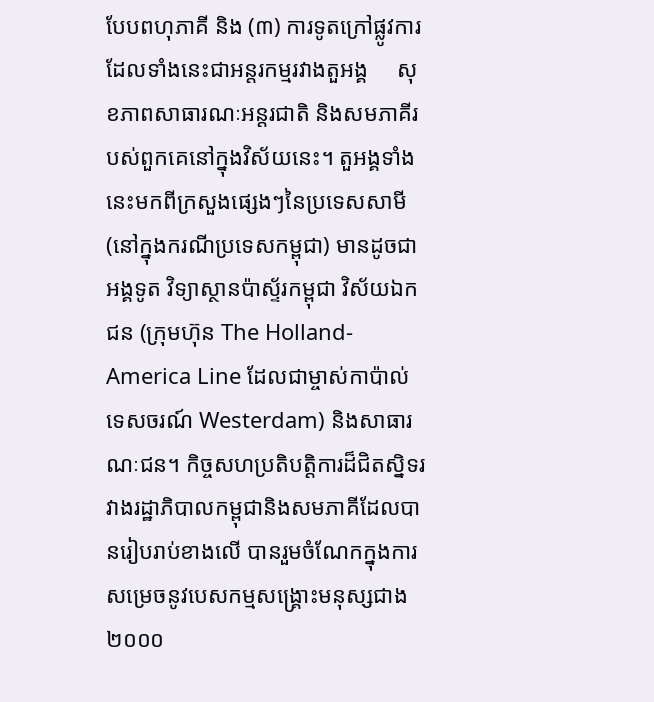បែបពហុភាគី និង (៣) ការទូតក្រៅផ្លូវការ ដែលទាំងនេះជាអន្តរកម្មរវាងតួអង្គ     សុខភាពសាធារណៈអន្តរជាតិ និងសមភាគីរបស់ពួកគេនៅក្នុងវិស័យនេះ។ តួអង្គទាំងនេះមកពីក្រសួងផ្សេងៗនៃប្រទេសសាមី (នៅក្នុងករណីប្រទេសកម្ពុជា) មានដូចជាអង្គទូត វិទ្យាស្ថានប៉ាស្ទ័រកម្ពុជា វិស័យឯកជន (ក្រុមហ៊ុន The Holland-America Line ដែលជាម្ចាស់កាប៉ាល់ទេសចរណ៍ Westerdam) និងសាធារណៈជន។ កិច្ចសហប្រតិបត្តិការដ៏ជិតស្និទរវាងរដ្ឋាភិបាលកម្ពុជានិងសមភាគីដែលបានរៀបរាប់ខាងលើ បានរួមចំណែកក្នុងការសម្រេចនូវបេសកម្មសង្គ្រោះមនុស្សជាង ២០០០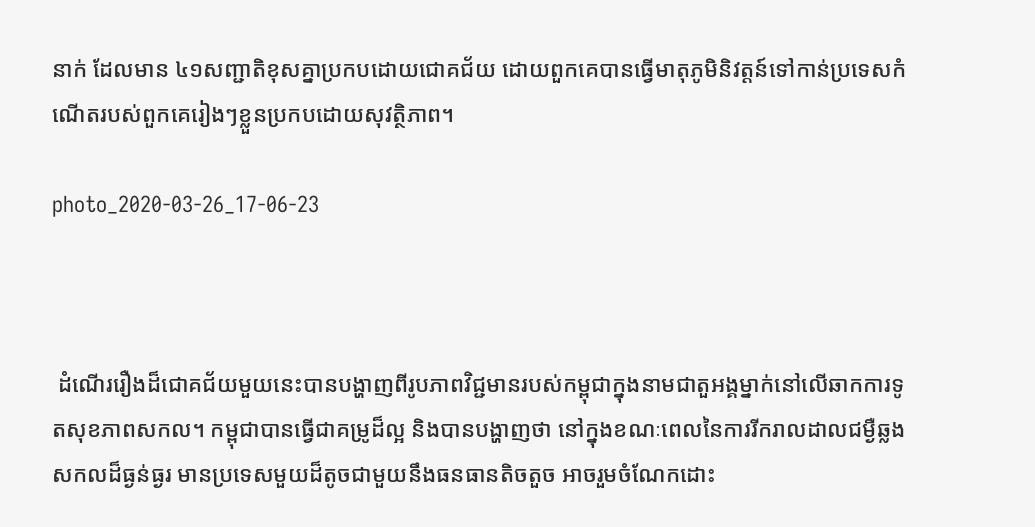នាក់ ដែលមាន ៤១សញ្ជាតិខុសគ្នាប្រកបដោយជោគជ័យ ដោយពួកគេបានធ្វើមាតុភូមិនិវត្តន៍ទៅកាន់ប្រទេសកំណើតរបស់ពួកគេរៀងៗខ្លួនប្រកបដោយសុវត្ថិភាព។

photo_2020-03-26_17-06-23



 ដំណើររឿងដ៏ជោគជ័យមួយនេះបានបង្ហាញពីរូបភាពវិជ្ជមានរបស់កម្ពុជាក្នុងនាមជាតួអង្គម្នាក់នៅលើឆាកការទូតសុខភាពសកល។ កម្ពុជាបានធ្វើជាគម្រូដ៏ល្អ និងបានបង្ហាញថា នៅក្នុងខណៈពេលនៃការរីករាលដាលជម្ងឺឆ្លងសកលដ៏ធ្ងន់ធ្ងរ មានប្រទេសមួយដ៏តូចជាមួយនឹងធនធានតិចតួច អាចរួមចំណែកដោះ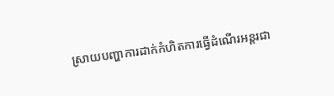ស្រាយបញ្ហាការដាក់កំហិតការធ្វើដំណើរអន្តរជា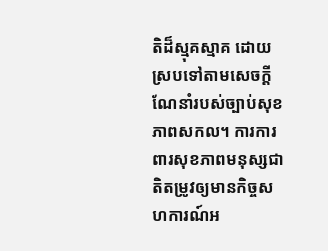តិដ៏ស្មុគស្មាគ ដោយស្របទៅតាមសេចក្តីណែនាំរបស់ច្បាប់សុខភាពសកល។ ការការពារសុខភាពមនុស្សជាតិតម្រូវឲ្យមានកិច្ចសហការណ៍អ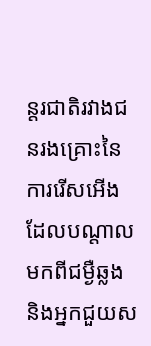ន្តរជាតិរវាងជនរងគ្រោះនៃការរើសអើងដែលបណ្តាលមកពីជម្ងឺឆ្លង និងអ្នកជួយស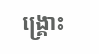ង្គ្រោះ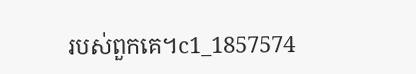របស់ពួកគេ។c1_1857574